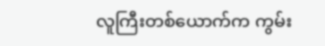လူကြီးတစ်ယောက်က ကွမ်း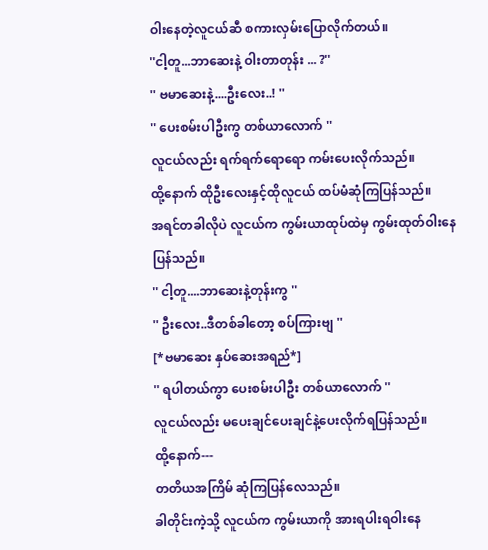ဝါးနေတဲ့လူငယ်ဆီ စကားလှမ်းပြောလိုက်တယ်။
''ငါ့တူ...ဘာဆေးနဲ့ ဝါးတာတုန်း ... ?''
'' ဗမာဆေးနဲ့....ဦးလေး..! ''
'' ပေးစမ်းပါဦးကွ တစ်ယာလောက် ''
လူငယ်လည်း ရက်ရက်ရောရော ကမ်းပေးလိုက်သည်။
ထို့နောက် ထိုဦးလေးနှင့်ထိုလူငယ် ထပ်မံဆုံကြပြန်သည်။
အရင်တခါလိုပဲ လူငယ်က ကွမ်းယာထုပ်ထဲမှ ကွမ်းထုတ်ဝါးနေပြန်သည်။
'' ငါ့တူ....ဘာဆေးနဲ့တုန်းကွ ''
'' ဦးလေး..ဒီတစ်ခါတော့ စပ်ကြားဗျ ''
[*ဗမာဆေး နှပ်ဆေးအရည်*]
'' ရပါတယ်ကွာ ပေးစမ်းပါဦး တစ်ယာလောက် ''
လူငယ်လည်း မပေးချင်ပေးချင်နဲ့ပေးလိုက်ရပြန်သည်။
ထို့နောက်---
တတိယအကြိမ် ဆုံကြပြန်လေသည်။
ခါတိုင်းကဲ့သို့ လူငယ်က ကွမ်းယာကို အားရပါးရဝါးနေ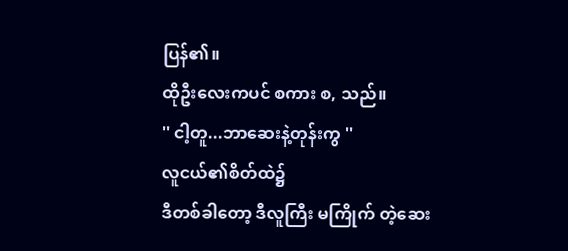ပြန်၏။
ထိုဦးလေးကပင် စကား စ, သည်။
'' ငါ့တူ...ဘာဆေးနဲ့တုန်းကွ ''
လူငယ်၏စိတ်ထဲ၌
ဒီတစ်ခါတော့ ဒီလူကြီး မကြိုက် တဲ့ဆေး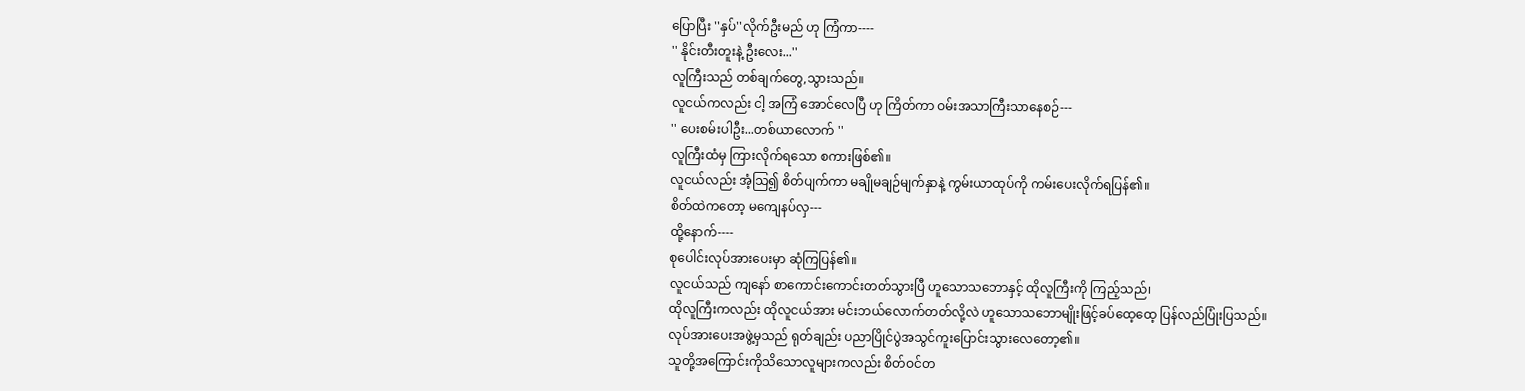ပြောပြီး ''နှပ်''လိုက်ဦးမည် ဟု ကြံကာ----
'' နိုင်းတီးတူးနဲ့ ဦးလေး...''
လူကြီးသည် တစ်ချက်တွေ,သွားသည်။
လူငယ်ကလည်း ငါ့ အကြံ အောင်လေပြီ ဟု ကြိတ်ကာ ဝမ်းအသာကြီးသာနေစဉ်---
'' ပေးစမ်းပါဦး...တစ်ယာလောက် ''
လူကြီးထံမှ ကြားလိုက်ရသော စကားဖြစ်၏။
လူငယ်လည်း အံ့သြ၍ စိတ်ပျက်ကာ မချိုမချဉ်မျက်နှာနဲ့ ကွမ်းယာထုပ်ကို ကမ်းပေးလိုက်ရပြန်၏။
စိတ်ထဲကတော့ မကျေနပ်လှ---
ထို့နောက်----
စုပေါင်းလုပ်အားပေးမှာ ဆုံကြပြန်၏။
လူငယ်သည် ကျနော် စာကောင်းကောင်းတတ်သွားပြီ ဟူသောသဘောနှင့် ထိုလူကြီးကို ကြည့်သည်၊
ထိုလူကြီးကလည်း ထိုလူငယ်အား မင်းဘယ်လောက်တတ်လို့လဲ ဟူသောသဘောမျိုးဖြင့်ခပ်ထေ့ထေ့ ပြန်လည်ပြုံးပြသည်။
လုပ်အားပေးအဖွဲ့မှသည် ရုတ်ချည်း ပညာပြိုင်ပွဲအသွင်ကူးပြောင်းသွားလေတော့၏။
သူတို့အကြောင်းကိုသိသောလူများကလည်း စိတ်ဝင်တ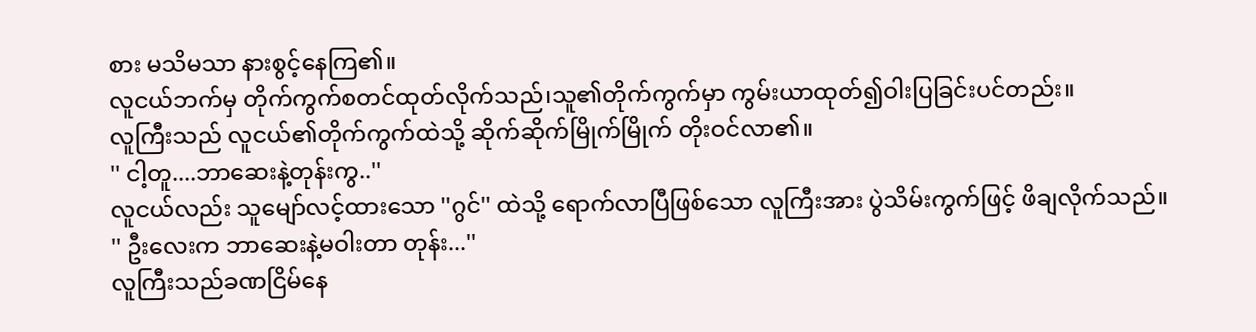စား မသိမသာ နားစွင့်နေကြ၏။
လူငယ်ဘက်မှ တိုက်ကွက်စတင်ထုတ်လိုက်သည်၊သူ၏တိုက်ကွက်မှာ ကွမ်းယာထုတ်၍ဝါးပြခြင်းပင်တည်း။
လူကြီးသည် လူငယ်၏တိုက်ကွက်ထဲသို့ ဆိုက်ဆိုက်မြိုက်မြိုက် တိုးဝင်လာ၏။
'' ငါ့တူ....ဘာဆေးနဲ့တုန်းကွ..''
လူငယ်လည်း သူမျော်လင့်ထားသော ''ဂွင်'' ထဲသို့ ရောက်လာပြီဖြစ်သော လူကြီးအား ပွဲသိမ်းကွက်ဖြင့် ဖိချလိုက်သည်။
'' ဦးလေးက ဘာဆေးနဲ့မဝါးတာ တုန်း...''
လူကြီးသည်ခဏငြိမ်နေ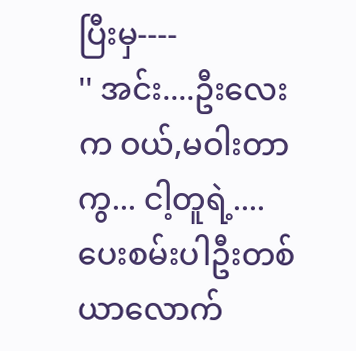ပြီးမှ----
'' အင်း....ဦးလေးက ဝယ်,မဝါးတာကွ... ငါ့တူရဲ့....ပေးစမ်းပါဦးတစ်ယာလောက်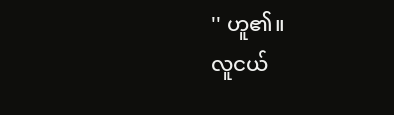'' ဟူ၏။
လူငယ်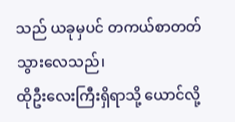သည် ယခုမှပင် တကယ်စာတတ်သွားလေသည်၊
ထိုဦးလေးကြီးရှိရာသို့ ယောင်လို့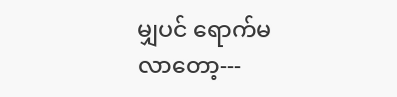မျှပင် ရောက်မလာတော့---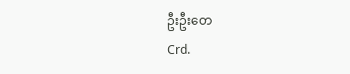ဦးဦးတေ
Crd.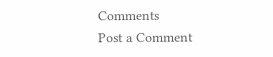Comments
Post a Comment